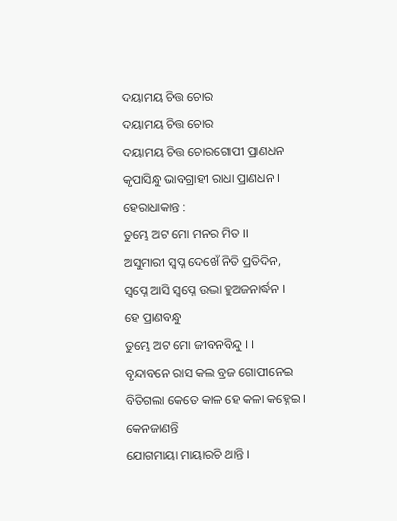ଦୟାମୟ ଚିତ୍ତ ଚୋର
ଦୟାମୟ ଚିତ୍ତ ଚୋର
ଦୟାମୟ ଚିତ୍ତ ଚୋରଗୋପୀ ପ୍ରାଣଧନ
କୃପାସିନ୍ଧୁ ଭାବଗ୍ରାହୀ ରାଧା ପ୍ରାଣଧନ ।
ହେରାଧାକାନ୍ତ :
ତୁମ୍ଭେ ଅଟ ମୋ ମନର ମିତ ।।
ଅସୁମାରୀ ସ୍ଵପ୍ନ ଦେଖେଁ ନିତି ପ୍ରତିଦିନ,
ସ୍ଵପ୍ନେ ଆସି ସ୍ଵପ୍ନେ ଉଦ୍ଭା ହୁଅଜନାର୍ଦ୍ଧନ ।
ହେ ପ୍ରାଣବନ୍ଧୁ
ତୁମ୍ଭେ ଅଟ ମୋ ଜୀବନବିନ୍ଦୁ । ।
ବୃନ୍ଦାବନେ ରାସ କଲ ବ୍ରଜ ଗୋପୀନେଇ
ବିତିଗଲା କେତେ କାଳ ହେ କଳା କହ୍ନେଇ ।
କେନଜାଣନ୍ତି
ଯୋଗମାୟା ମାୟାରଚି ଥାନ୍ତି ।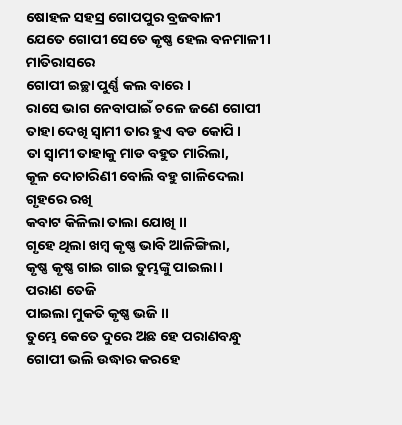ଷୋହଳ ସହସ୍ର ଗୋପପୁର ବ୍ରଜବାଳୀ
ଯେତେ ଗୋପୀ ସେତେ କୃଷ୍ଣ ହେଲ ବନମାଳୀ ।
ମାତିରାସରେ
ଗୋପୀ ଇଚ୍ଛା ପୁର୍ଣ୍ଣ କଲ ବାରେ ।
ରାସେ ଭାଗ ନେବାପାଇଁ ଚଳେ ଜଣେ ଗୋପୀ
ତାହା ଦେଖି ସ୍ଵାମୀ ତାର ହୁଏ ବଡ କୋପି ।
ତା ସ୍ୱାମୀ ତାହାକୁ ମାଡ ବହୁତ ମାରିଲା,
କୂଳ ଦୋଚାରିଣୀ ବୋଲି ବହୁ ଗାଳିଦେଲା
ଗୃହରେ ରଖି
କବାଟ କିଳିଲା ତାଲା ଯୋଖି ।।
ଗୃହେ ଥିଲା ଖମ୍ବ କୃଷ୍ଣ ଭାବି ଆଳିଙ୍ଗିଲା,
କୃଷ୍ଣ କୃଷ୍ଣ ଗାଇ ଗାଇ ତୁମ୍ଭଙ୍କୁ ପାଇଲା ।
ପରାଣ ତେଜି
ପାଇଲା ମୁକତି କୃଷ୍ଣ ଭଜି ।।
ତୁମ୍ଭେ କେତେ ଦୁରେ ଅଛ ହେ ପରାଣବନ୍ଧୁ
ଗୋପୀ ଭଲି ଉଦ୍ଧାର କରହେ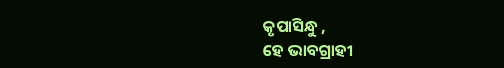କୃପାସିନ୍ଧୁ ,
ହେ ଭାବଗ୍ରାହୀ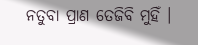ନତୁବା ପ୍ରାଣ ତେଜିବି ମୁହିଁ ।